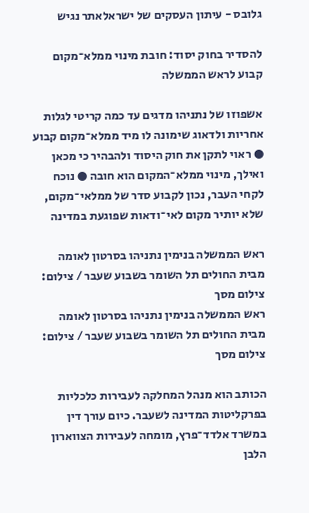גלובס - עיתון העסקים של ישראלאתר נגיש

להסדיר בחוק יסוד: חובת מינוי ממלא־מקום קבוע לראש הממשלה

אשפוזו של נתניהו מדגים עד כמה קריטי לגלות אחריות ולדאוג שימונה לו מיד ממלא־מקום קבוע ● ראוי לתקן את חוק היסוד ולהבהיר כי מכאן ואילך, מינוי ממלא־המקום הוא חובה ● נוכח לקחי העבר, נכון לקבוע סדר של ממלאי־מקום, שלא יותיר מקום לאי־ודאות שפוגעת במדינה

ראש הממשלה בנימין נתניהו בסרטון לאומה מבית החולים תל השומר בשבוע שעבר / צילום: צילום מסך
ראש הממשלה בנימין נתניהו בסרטון לאומה מבית החולים תל השומר בשבוע שעבר / צילום: צילום מסך

הכותב הוא מנהל המחלקה לעבירות כלכליות בפרקליטות המדינה לשעבר. כיום עורך דין במשרד אלדד־פרץ, מומחה לעבירות הצווארון הלבן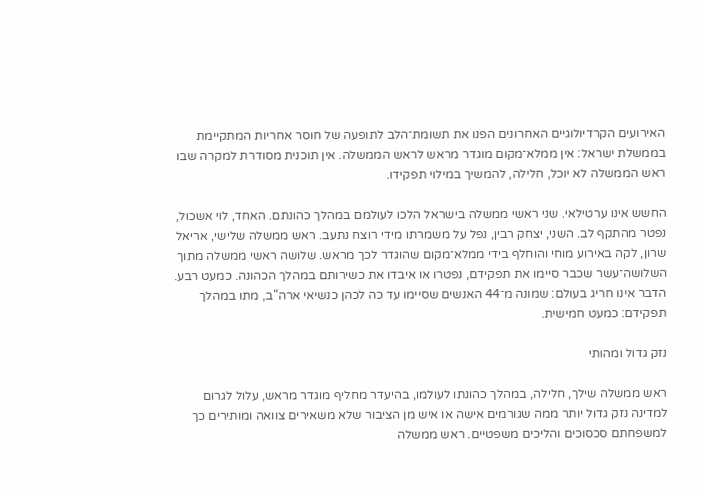האירועים הקרדיולוגיים האחרונים הפנו את תשומת־הלב לתופעה של חוסר אחריות המתקיימת בממשלת ישראל: אין ממלא־מקום מוגדר מראש לראש הממשלה. אין תוכנית מסודרת למקרה שבו ראש הממשלה לא יוכל, חלילה, להמשיך במילוי תפקידו.

החשש אינו ערטילאי. שני ראשי ממשלה בישראל הלכו לעולמם במהלך כהונתם. האחד, לוי אשכול, נפטר מהתקף לב. השני, יצחק רבין, נפל על משמרתו מידי רוצח נתעב. ראש ממשלה שלישי, אריאל שרון, לקה באירוע מוחי והוחלף בידי ממלא־מקום שהוגדר לכך מראש. שלושה ראשי ממשלה מתוך השלושה־עשר שכבר סיימו את תפקידם, נפטרו או איבדו את כשירותם במהלך הכהונה. כמעט רבע. הדבר אינו חריג בעולם: שמונה מ־44 האנשים שסיימו עד כה לכהן כנשיאי ארה"ב, מתו במהלך תפקידם: כמעט חמישית.

נזק גדול ומהותי

ראש ממשלה שילך, חלילה, במהלך כהונתו לעולמו, בהיעדר מחליף מוגדר מראש, עלול לגרום למדינה נזק גדול יותר ממה שגורמים אישה או איש מן הציבור שלא משאירים צוואה ומותירים כך למשפחתם סכסוכים והליכים משפטיים. ראש ממשלה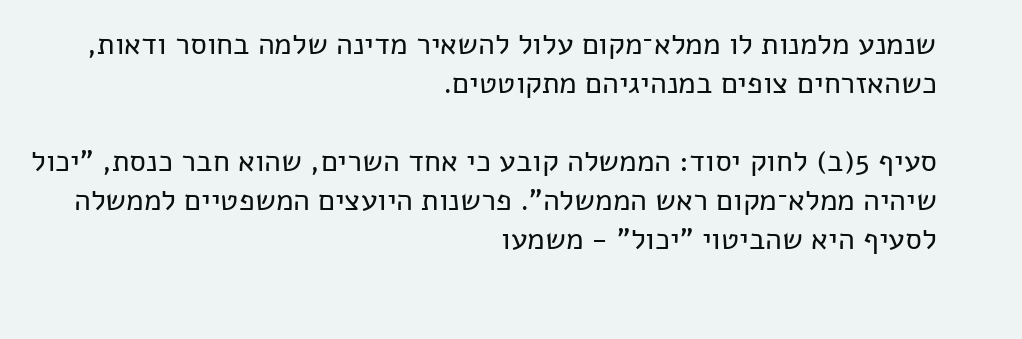שנמנע מלמנות לו ממלא־מקום עלול להשאיר מדינה שלמה בחוסר ודאות, כשהאזרחים צופים במנהיגיהם מתקוטטים.

סעיף 5(ב) לחוק יסוד: הממשלה קובע כי אחד השרים, שהוא חבר כנסת, "יכול שיהיה ממלא־מקום ראש הממשלה". פרשנות היועצים המשפטיים לממשלה לסעיף היא שהביטוי "יכול" - משמעו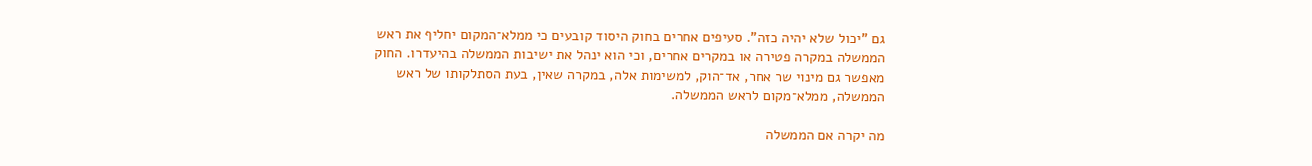גם "יכול שלא יהיה כזה". סעיפים אחרים בחוק היסוד קובעים כי ממלא־המקום יחליף את ראש הממשלה במקרה פטירה או במקרים אחרים, וכי הוא ינהל את ישיבות הממשלה בהיעדרו. החוק מאפשר גם מינוי שר אחר, אד־הוק, למשימות אלה, במקרה שאין, בעת הסתלקותו של ראש הממשלה, ממלא־מקום לראש הממשלה.

מה יקרה אם הממשלה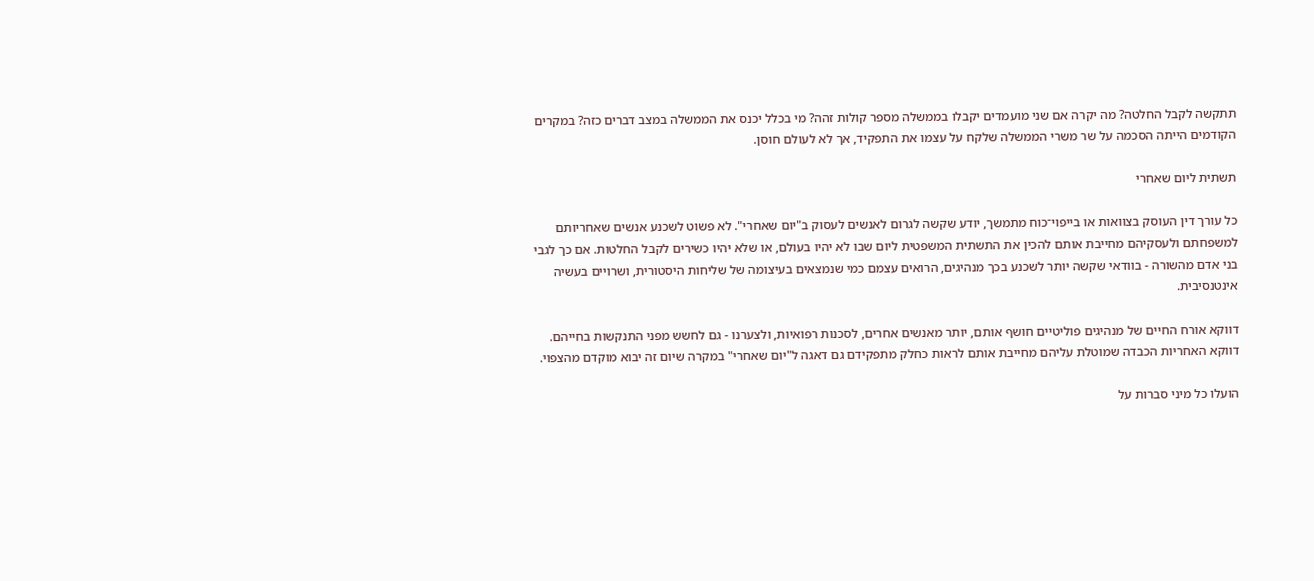תתקשה לקבל החלטה? מה יקרה אם שני מועמדים יקבלו בממשלה מספר קולות זהה? מי בכלל יכנס את הממשלה במצב דברים כזה? במקרים הקודמים הייתה הסכמה על שר משרי הממשלה שלקח על עצמו את התפקיד, אך לא לעולם חוסן.

תשתית ליום שאחרי

כל עורך דין העוסק בצוואות או בייפוי־כוח מתמשך, יודע שקשה לגרום לאנשים לעסוק ב"יום שאחרי". לא פשוט לשכנע אנשים שאחריותם למשפחתם ולעסקיהם מחייבת אותם להכין את התשתית המשפטית ליום שבו לא יהיו בעולם, או שלא יהיו כשירים לקבל החלטות. אם כך לגבי בני אדם מהשורה - בוודאי שקשה יותר לשכנע בכך מנהיגים, הרואים עצמם כמי שנמצאים בעיצומה של שליחות היסטורית, ושרויים בעשיה אינטנסיבית.

דווקא אורח החיים של מנהיגים פוליטיים חושף אותם, יותר מאנשים אחרים, לסכנות רפואיות, ולצערנו - גם לחשש מפני התנקשות בחייהם. דווקא האחריות הכבדה שמוטלת עליהם מחייבת אותם לראות כחלק מתפקידם גם דאגה ל"יום שאחרי" במקרה שיום זה יבוא מוקדם מהצפוי.

הועלו כל מיני סברות על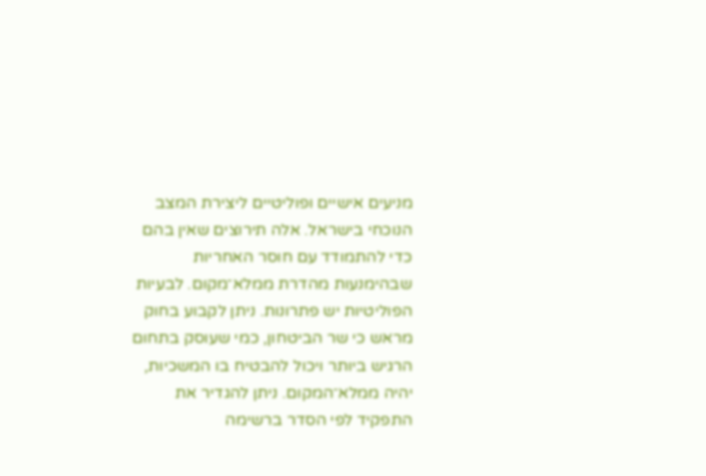מניעים אישיים ופוליטיים ליצירת המצב הנוכחי בישראל. אלה תירוצים שאין בהם כדי להתמודד עם חוסר האחריות שבהימנעות מהדרת ממלא־מקום. לבעיות הפוליטיות יש פתרונות. ניתן לקבוע בחוק מראש כי שר הביטחון, כמי שעוסק בתחום הרגיש ביותר ויכול להבטיח בו המשכיות, יהיה ממלא־המקום. ניתן להגדיר את התפקיד לפי הסדר ברשימה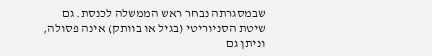שבמסגרתה נבחר ראש הממשלה לכנסת. גם שיטת הסניוריטי (בגיל או בוותק) אינה פסולה, וניתן גם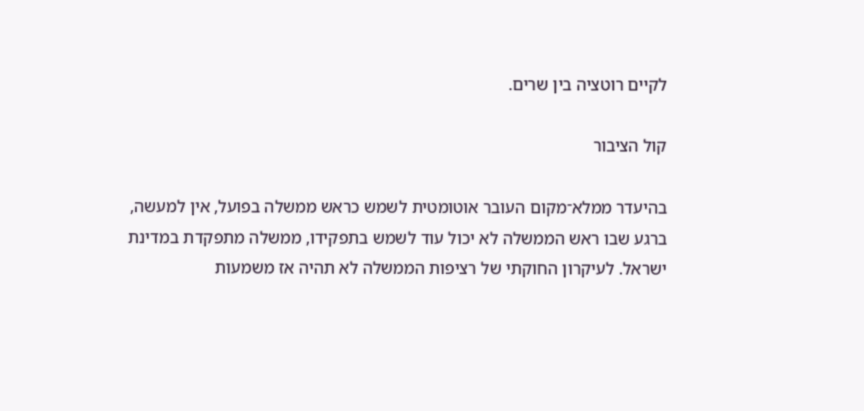לקיים רוטציה בין שרים.

קול הציבור

בהיעדר ממלא־מקום העובר אוטומטית לשמש כראש ממשלה בפועל, אין למעשה, ברגע שבו ראש הממשלה לא יכול עוד לשמש בתפקידו, ממשלה מתפקדת במדינת ישראל. לעיקרון החוקתי של רציפות הממשלה לא תהיה אז משמעות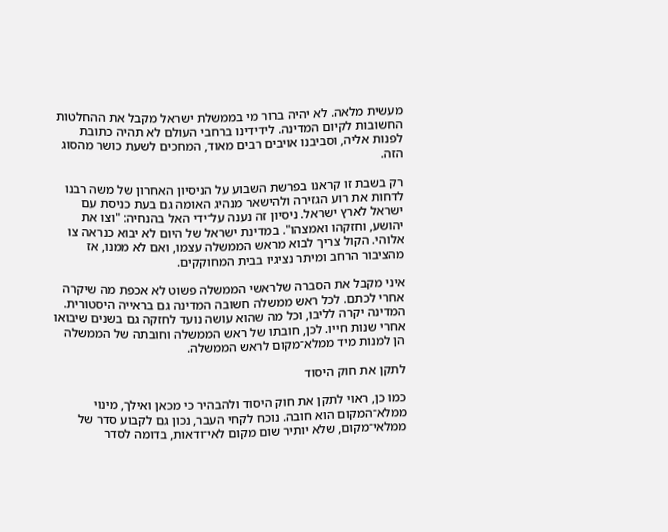מעשית מלאה. לא יהיה ברור מי בממשלת ישראל מקבל את ההחלטות החשובות לקיום המדינה. לידידינו ברחבי העולם לא תהיה כתובת לפנות אליה, וסביבנו אויבים רבים מאוד, המחכים לשעת כושר מהסוג הזה.

רק בשבת זו קראנו בפרשת השבוע על הניסיון האחרון של משה רבנו לדחות את רוע הגזירה ולהישאר מנהיג האומה גם בעת כניסת עם ישראל לארץ ישראל. ניסיון זה נענה על־ידי האל בהנחיה: "וצו את יהושע, וחזקהו ואמצהו". במדינת ישראל של היום לא יבוא כנראה צו אלוהי. הקול צריך לבוא מראש הממשלה עצמו, ואם לא ממנו, אז מהציבור הרחב ומיתר נציגיו בבית המחוקקים.

איני מקבל את הסברה שלראשי הממשלה פשוט לא אכפת מה שיקרה אחרי לכתם. לכל ראש ממשלה חשובה המדינה גם בראייה היסטורית. המדינה יקרה לליבו, וכל מה שהוא עושה נועד לחזקה גם בשנים שיבואו אחרי שנות חייו. לכן, חובתו של ראש הממשלה וחובתה של הממשלה הן למנות מיד ממלא־מקום לראש הממשלה.

לתקן את חוק היסוד

כמו כן, ראוי לתקן את חוק היסוד ולהבהיר כי מכאן ואילך, מינוי ממלא־המקום הוא חובה. נוכח לקחי העבר, נכון גם לקבוע סדר של ממלאי־מקום, שלא יותיר שום מקום לאי־ודאות, בדומה לסדר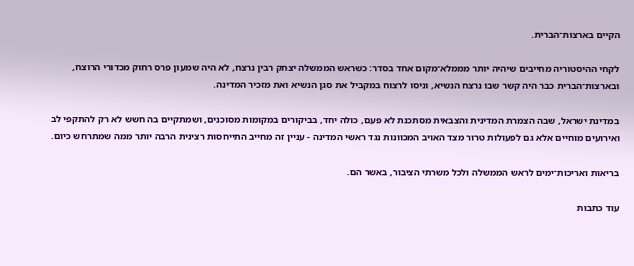הקיים בארצות־הברית.

לקחי ההיסטוריה מחייבים שיהיה יותר מממלא־מקום אחד בסדר: כשראש הממשלה יצחק רבין נרצח, לא היה שמעון פרס רחוק מכדורי הרוצח, ובארצות־הברית כבר היה קשר שבו נרצח הנשיא, וניסו לרצוח במקביל את סגן הנשיא ואת מזכיר המדינה.

במדינת ישראל, שבה הצמרת המדינית והצבאית מסתכנת לא פעם, כולה יחד, בביקורים במקומות מסוכנים, ושמתקיים בה חשש לא רק להתקפי לב ואירועים מוחיים אלא גם לפעולות טרור מצד האויב המכוונות נגד ראשי המדינה - עניין זה מחייב התייחסות רצינית הרבה יותר ממה שמתרחש כיום.

בריאות ואריכות־ימים לראש הממשלה ולכל משרתי הציבור, באשר הם.

עוד כתבות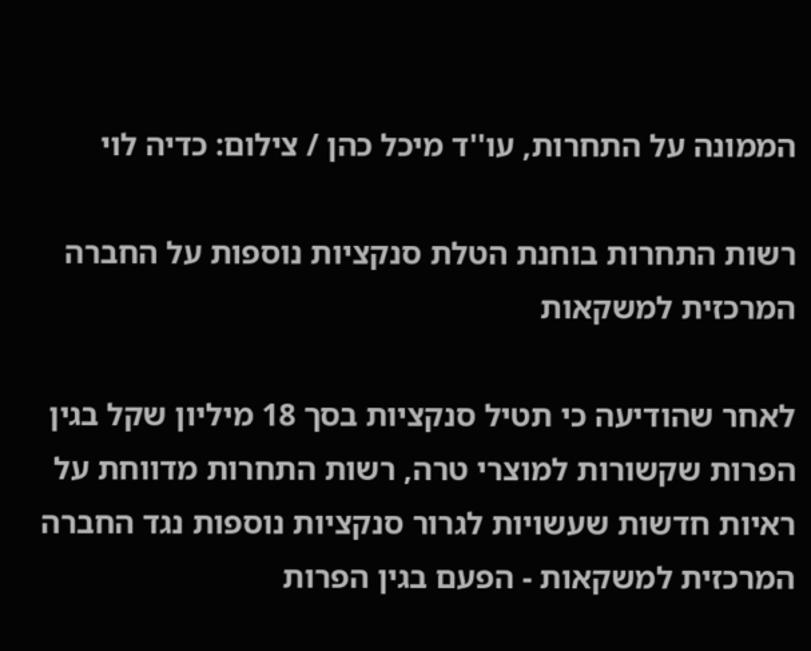הממונה על התחרות, עו''ד מיכל כהן / צילום: כדיה לוי

רשות התחרות בוחנת הטלת סנקציות נוספות על החברה המרכזית למשקאות

לאחר שהודיעה כי תטיל סנקציות בסך 18 מיליון שקל בגין הפרות שקשורות למוצרי טרה, רשות התחרות מדווחת על ראיות חדשות שעשויות לגרור סנקציות נוספות נגד החברה המרכזית למשקאות - הפעם בגין הפרות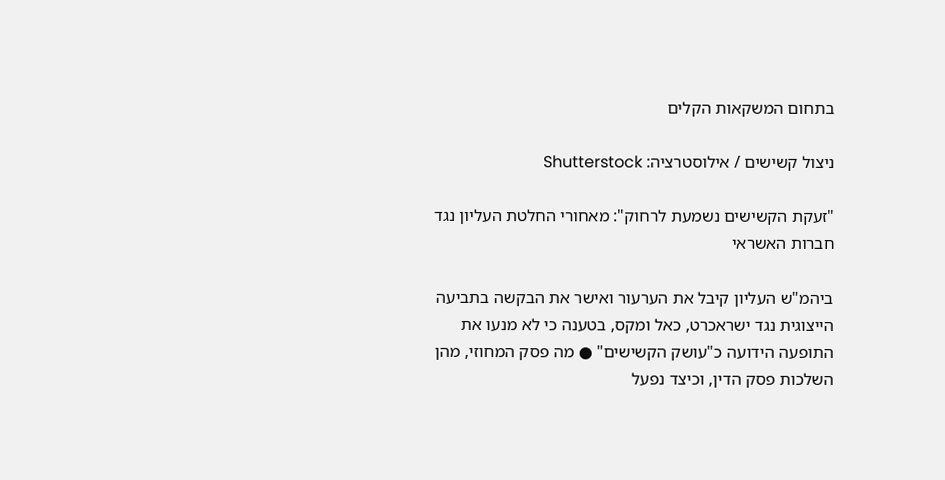בתחום המשקאות הקלים

ניצול קשישים / אילוסטרציה: Shutterstock

"זעקת הקשישים נשמעת לרחוק": מאחורי החלטת העליון נגד חברות האשראי

ביהמ"ש העליון קיבל את הערעור ואישר את הבקשה בתביעה הייצוגית נגד ישראכרט, כאל ומקס, בטענה כי לא מנעו את התופעה הידועה כ"עושק הקשישים" ● מה פסק המחוזי, מהן השלכות פסק הדין, וכיצד נפעל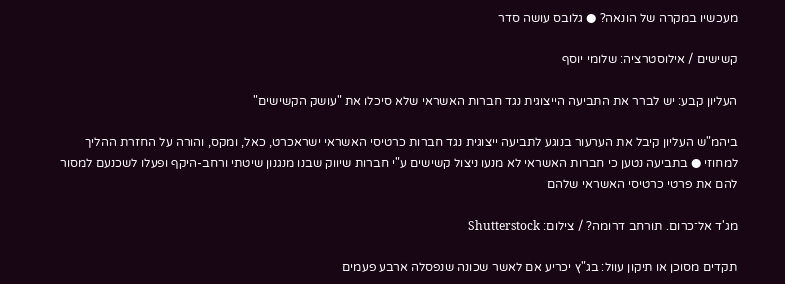מעכשיו במקרה של הונאה? ● גלובס עושה סדר

קשישים / אילוסטרציה: שלומי יוסף

העליון קבע: יש לברר את התביעה הייצוגית נגד חברות האשראי שלא סיכלו את "עושק הקשישים"

ביהמ"ש העליון קיבל את הערעור בנוגע לתביעה ייצוגית נגד חברות כרטיסי האשראי ישראכרט, כאל, ומקס, והורה על החזרת ההליך למחוזי ● בתביעה נטען כי חברות האשראי לא מנעו ניצול קשישים ע"י חברות שיווק שבנו מנגנון שיטתי ורחב-היקף ופעלו לשכנעם למסור להם את פרטי כרטיסי האשראי שלהם

מג'ד אל־כרום. תורחב דרומה? / צילום: Shutterstock

תקדים מסוכן או תיקון עוול: בג"ץ יכריע אם לאשר שכונה שנפסלה ארבע פעמים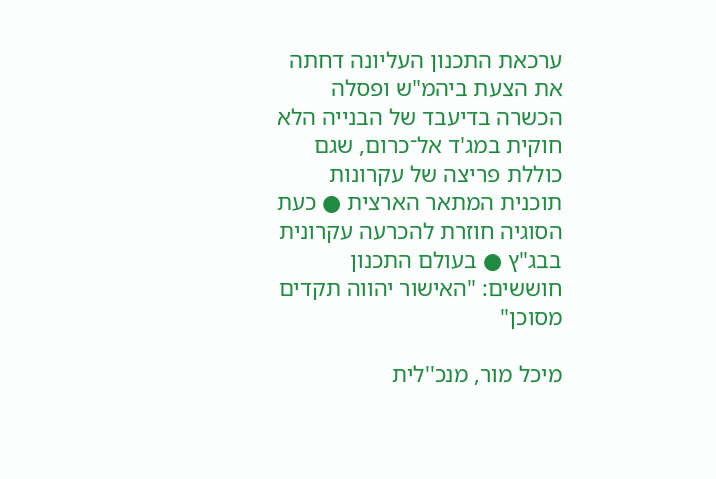ערכאת התכנון העליונה דחתה את הצעת ביהמ"ש ופסלה הכשרה בדיעבד של הבנייה הלא חוקית במג'ד אל־כרום, שגם כוללת פריצה של עקרונות תוכנית המתאר הארצית ● כעת הסוגיה חוזרת להכרעה עקרונית בבג"ץ ● בעולם התכנון חוששים: "האישור יהווה תקדים מסוכן"

מיכל מור, מנכ''לית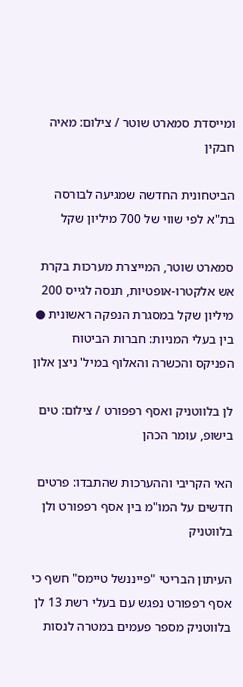ומייסדת סמארט שוטר / צילום: מאיה חבקין

הביטחונית החדשה שמגיעה לבורסה בת"א לפי שווי של 700 מיליון שקל

סמארט שוטר, המייצרת מערכות בקרת אש אלקטרו-אופטיות, תנסה לגייס 200 מיליון שקל במסגרת הנפקה ראשונית ● בין בעלי המניות: חברות הביטוח הפניקס והכשרה והאלוף במיל' ניצן אלון

לן בלווטניק ואסף רפפורט / צילום: טים בישופ, עומר הכהן

האי הקריבי וההערכות שהתבדו: פרטים חדשים על המו"מ בין אסף רפפורט ולן בלווטניק

העיתון הבריטי "פייננשל טיימס" חשף כי אסף רפפורט נפגש עם בעלי רשת 13 לן בלווטניק מספר פעמים במטרה לנסות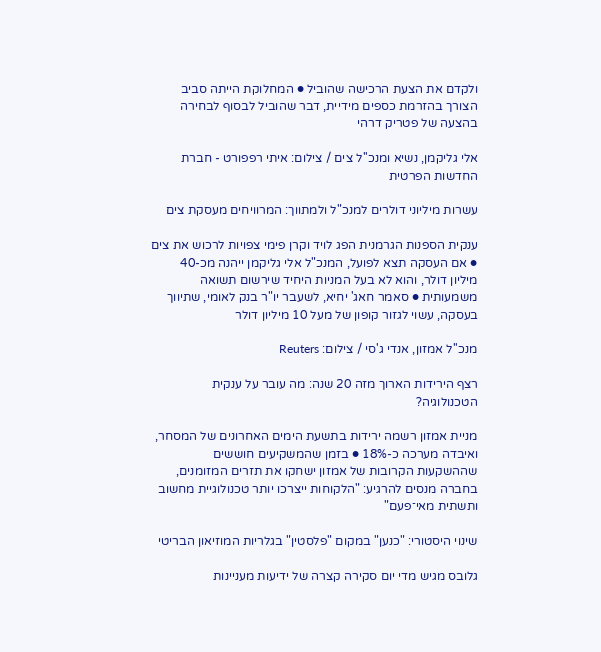ולקדם את הצעת הרכישה שהוביל ● המחלוקת הייתה סביב הצורך בהזרמת כספים מידיית, דבר שהוביל לבסוף לבחירה בהצעה של פטריק דרהי

אלי גליקמן, נשיא ומנכ''ל צים / צילום: איתי רפפורט - חברת החדשות הפרטית

עשרות מיליוני דולרים למנכ"ל ולמתווך: המרוויחים מעסקת צים

ענקית הספנות הגרמנית הפג לויד וקרן פימי צפויות לרכוש את צים ● אם העסקה תצא לפועל, המנכ"ל אלי גליקמן ייהנה מכ-40 מיליון דולר, והוא לא בעל המניות היחיד שירשום תשואה משמעותית ● סאמר חאג' יחיא, לשעבר יו"ר בנק לאומי, שתיווך בעסקה, עשוי לגזור קופון של מעל 10 מיליון דולר

מנכ''ל אמזון, אנדי ג'סי / צילום: Reuters

רצף הירידות הארוך מזה 20 שנה: מה עובר על ענקית הטכנולוגיה?

מניית אמזון רשמה ירידות בתשעת הימים האחרונים של המסחר, ואיבדה מערכה כ-18% ● בזמן שהמשקיעים חוששים שההשקעות הקרובות של אמזון ישחקו את תזרים המזומנים, בחברה מנסים להרגיע: "הלקוחות ייצרכו יותר טכנולוגיית מחשוב ותשתית מאי־פעם"

שינוי היסטורי: "כנען" במקום "פלסטין" בגלריות המוזיאון הבריטי

גלובס מגיש מדי יום סקירה קצרה של ידיעות מעניינות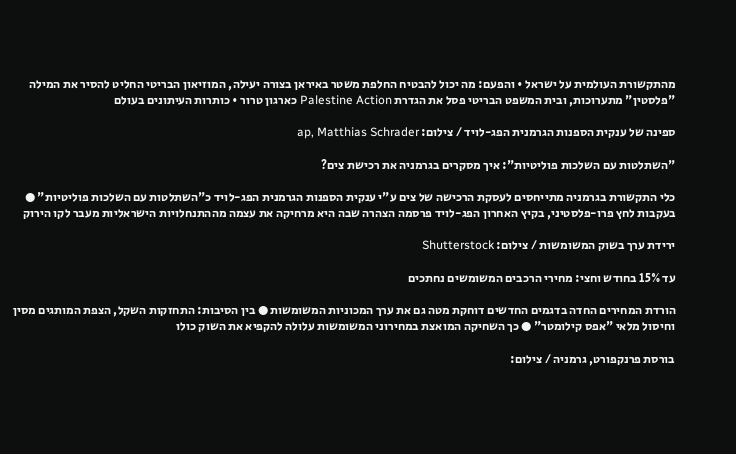מהתקשורת העולמית על ישראל • והפעם: מה יכול להבטיח החלפת משטר באיראן בצורה יעילה, המוזיאון הבריטי החליט להסיר את המילה "פלסטין" מתערוכות, ובית המשפט הבריטי פסל את הגדרת Palestine Action כארגון טרור • כותרות העיתונים בעולם

ספינה של ענקית הספנות הגרמנית הפג-לויד / צילום: ap, Matthias Schrader

"השתלטות עם השלכות פוליטיות": איך מסקרים בגרמניה את רכישת צים?

כלי התקשורת בגרמניה מתייחסים לעסקת הרכישה של צים ע"י ענקית הספנות הגרמנית הפג-לויד כ"השתלטות עם השלכות פוליטיות" ● בעקבות לחץ פרו-פלסטיני, בקיץ האחרון הפג-לויד פרסמה הצהרה שבה היא מרחיקה את עצמה מההתנחלויות הישראליות מעבר לקו הירוק

ירידת ערך בשוק המשומשות / צילום: Shutterstock

עד 15% בחודש וחצי: מחירי הרכבים המשומשים נחתכים

הורדת המחירים החדה בדגמים החדשים דוחקת מטה גם את ערך המכוניות המשומשות ● בין הסיבות: התחזקות השקל, הצפת המותגים מסין וחיסול מלאי "אפס קילומטר" ● כך השחיקה המואצת במחירוני המשומשות עלולה להקפיא את השוק כולו

בורסת פרנקפורט, גרמניה / צילום: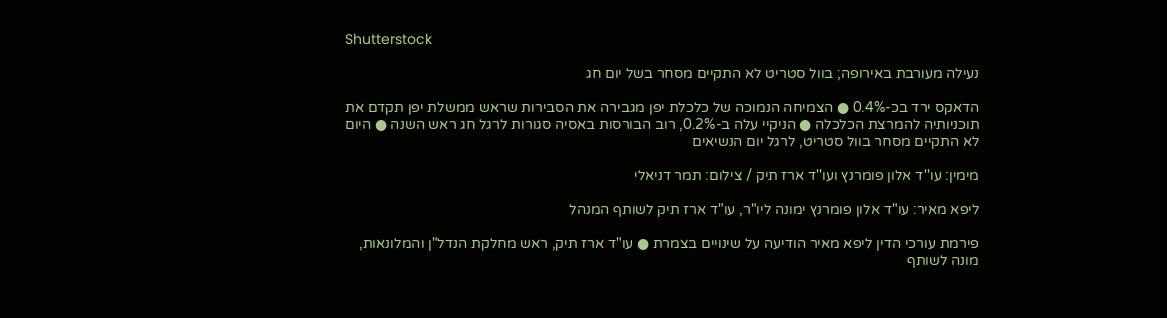Shutterstock

נעילה מעורבת באירופה; בוול סטריט לא התקיים מסחר בשל יום חג

הדאקס ירד בכ-0.4% ● הצמיחה הנמוכה של כלכלת יפן מגבירה את הסבירות שראש ממשלת יפן תקדם את תוכניותיה להמרצת הכלכלה ● הניקיי עלה ב-0.2%, רוב הבורסות באסיה סגורות לרגל חג ראש השנה ● היום לא התקיים מסחר בוול סטריט, לרגל יום הנשיאים

מימין: עו''ד אלון פומרנץ ועו''ד ארז תיק / צילום: תמר דניאלי

ליפא מאיר: עו"ד אלון פומרנץ ימונה ליו"ר, עו"ד ארז תיק לשותף המנהל

פירמת עורכי הדין ליפא מאיר הודיעה על שינויים בצמרת ● עו"ד ארז תיק, ראש מחלקת הנדל"ן והמלונאות, מונה לשותף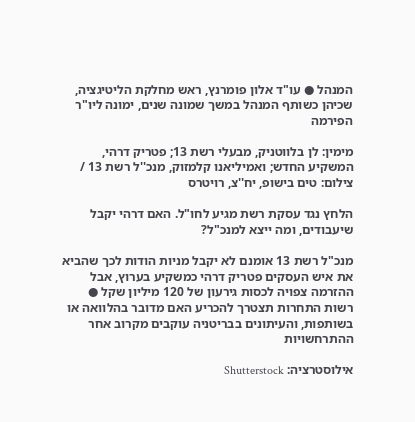המנהל ● עו"ד אלון פומרנץ, ראש מחלקת הליטיגציה, שכיהן כשותף המנהל במשך שמונה שנים, ימונה ליו"ר הפירמה

מימין: לן בלווטניק, מבעלי רשת 13; פטריק דרהי, המשקיע החדש; ואמיליאנו קלמזוק, מנכ''ל רשת 13 / צילום: טים בישופ, יח''צ, רויטרס

הלחץ נגד עסקת רשת מגיע לחו"ל. האם דרהי יקבל שיעבודים, ומה ייצא למנכ"ל?

מנכ"ל רשת 13 אומנם לא יקבל מניות הודות לכך שהביא את איש העסקים פטריק דרהי כמשקיע בערוץ, אבל ההזרמה צפויה לכסות גירעון של 120 מיליון שקל ● רשות התחרות תצטרך להכריע האם מדובר בהלוואה או בשותפות, והעיתונים בבריטניה עוקבים מקרוב אחר ההתרחשויות

אילוסטרציה: Shutterstock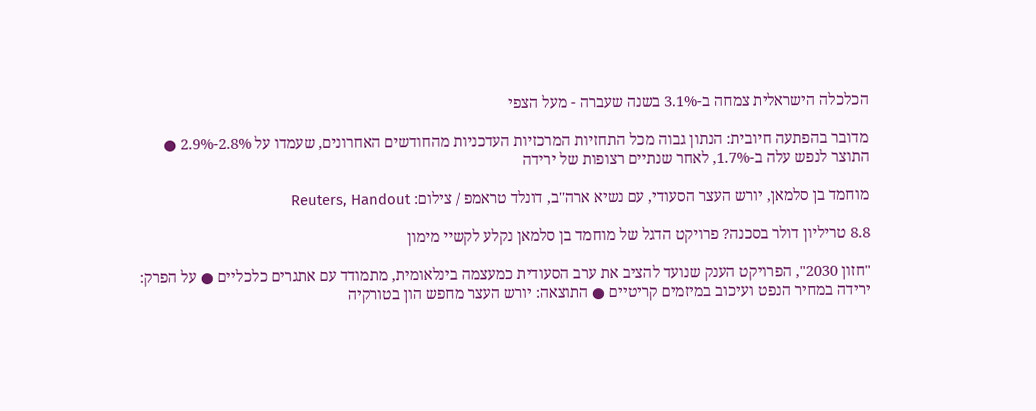הכלכלה הישראלית צמחה ב-3.1% בשנה שעברה - מעל הצפי

מדובר בהפתעה חיובית: הנתון גבוה מכל התחזיות המרכזיות העדכניות מהחודשים האחרונים, שעמדו על 2.8%-2.9% ● התוצר לנפש עלה ב-1.7%, לאחר שנתיים רצופות של ירידה

מוחמד בן סלמאן, יורש העצר הסעודי, עם נשיא ארה''ב, דונלד טראמפ / צילום: Reuters, Handout

8.8 טריליון דולר בסכנה? פרויקט הדגל של מוחמד בן סלמאן נקלע לקשיי מימון

"חזון 2030", הפרויקט הענק שנועד להציב את ערב הסעודית כמעצמה בינלאומית, מתמודד עם אתגרים כלכליים ● על הפרק: ירידה במחיר הנפט ועיכוב במיזמים קריטיים ● התוצאה: יורש העצר מחפש הון בטורקיה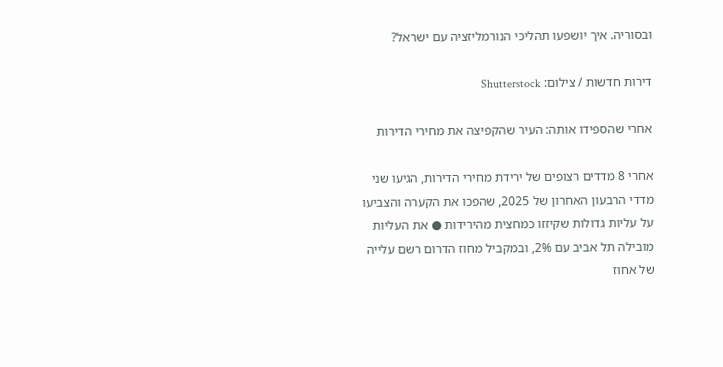ובסוריה. איך יושפעו תהליכי הנורמליזציה עם ישראל?

דירות חדשות / צילום: Shutterstock

אחרי שהספידו אותה: העיר שהקפיצה את מחירי הדירות

אחרי 8 מדדים רצופים של ירידת מחירי הדירות, הגיעו שני מדדי הרבעון האחרון של 2025, שהפכו את הקערה והצביעו על עליות גדולות שקיזזו כמחצית מהירידות ● את העליות מובילה תל אביב עם 2%, ובמקביל מחוז הדרום רשם עלייה של אחוז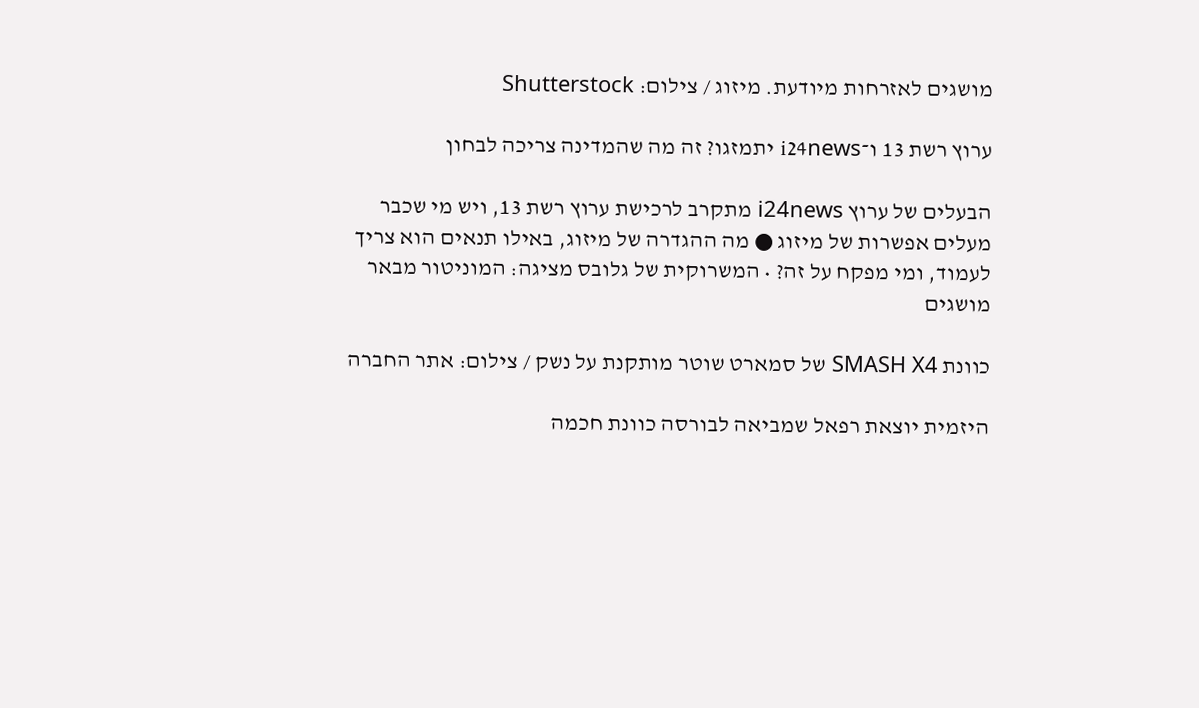מושגים לאזרחות מיודעת. מיזוג / צילום: Shutterstock

ערוץ רשת 13 ו־i24news יתמזגו? זה מה שהמדינה צריכה לבחון

הבעלים של ערוץ i24news מתקרב לרכישת ערוץ רשת 13, ויש מי שכבר מעלים אפשרות של מיזוג ● מה ההגדרה של מיזוג, באילו תנאים הוא צריך לעמוד, ומי מפקח על זה? • המשרוקית של גלובס מציגה: המוניטור מבאר מושגים

כוונת SMASH X4 של סמארט שוטר מותקנת על נשק / צילום: אתר החברה

היזמית יוצאת רפאל שמביאה לבורסה כוונת חכמה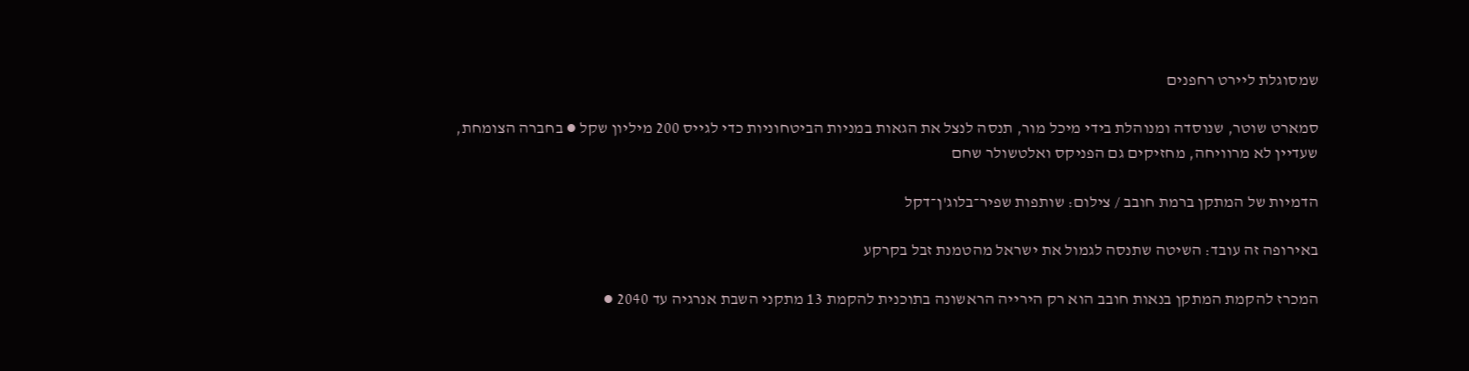שמסוגלת ליירט רחפנים

סמארט שוטר, שנוסדה ומנוהלת בידי מיכל מור, תנסה לנצל את הגאות במניות הביטחוניות כדי לגייס 200 מיליון שקל ● בחברה הצומחת, שעדיין לא מרוויחה, מחזיקים גם הפניקס ואלטשולר שחם

הדמיות של המתקן ברמת חובב / צילום: שותפות שפיר־בלוג'ן־דקל

באירופה זה עובד: השיטה שתנסה לגמול את ישראל מהטמנת זבל בקרקע

המכרז להקמת המתקן בנאות חובב הוא רק הירייה הראשונה בתוכנית להקמת 13 מתקני השבת אנרגיה עד 2040 ●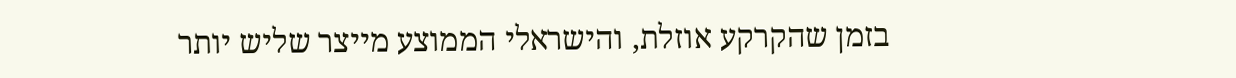בזמן שהקרקע אוזלת, והישראלי הממוצע מייצר שליש יותר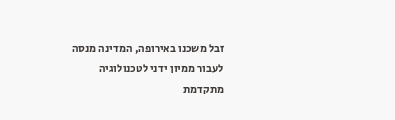זבל משכנו באירופה, המדינה מנסה לעבור ממיון ידני לטכנולוגיה מתקדמת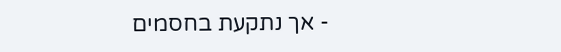- אך נתקעת בחסמים